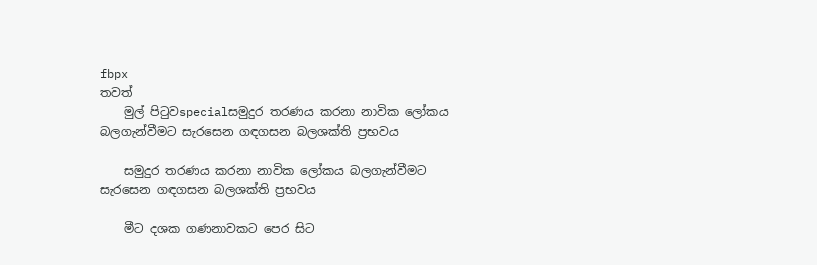fbpx
තවත්
    මුල් පිටුවspecialසමුදුර තරණය කරනා නාවික ලෝකය බලගැන්වීමට සැරසෙන ගඳගසන බලශක්ති ප්‍රභවය

    සමුදුර තරණය කරනා නාවික ලෝකය බලගැන්වීමට සැරසෙන ගඳගසන බලශක්ති ප්‍රභවය

    මීට දශක ගණනාවකට පෙර සිට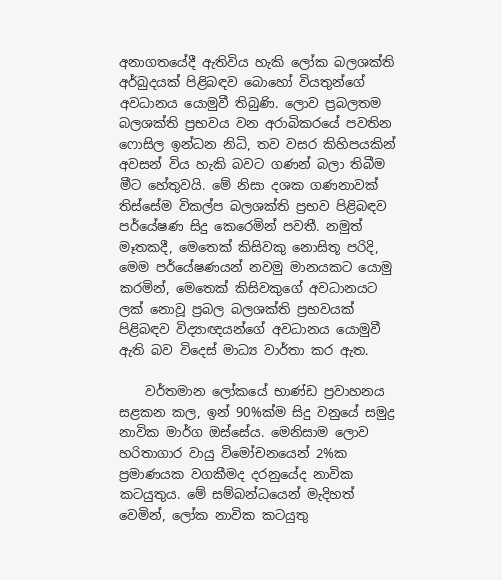අනාගතයේදී ඇතිවිය හැකි ලෝක බලශක්ති අර්බුදයක් පිළිබඳව බොහෝ වියතුන්ගේ අවධානය යොමුවී තිබුණි. ලොව ප්‍රබලතම බලශක්ති ප්‍රභවය වන අරාබිකරයේ පවතින ෆොසිල ඉන්ධන නිධි, තව වසර කිහිපයකින් අවසන් විය හැකි බවට ගණන් බලා තිබීම මීට හේතුවයි. මේ නිසා දශක ගණනාවක් තිස්සේම විකල්ප බලශක්ති ප්‍රභව පිළිබඳව පර්යේෂණ සිදු කෙරෙමින් පවතී. නමුත් මෑතකදී, මෙතෙක් කිසිවකු නොසිතූ පරිදි, මෙම පර්යේෂණයන් නවමු මානයකට යොමු කරමින්, මෙතෙක් කිසිවකුගේ අවධානයට ලක් නොවූ ප්‍රබල බලශක්ති ප්‍රභවයක් පිළිබඳව විද්‍යාඥයන්ගේ අවධානය යොමුවී ඇති බව විදෙස් මාධ්‍ය වාර්තා කර ඇත.

    වර්තමාන ලෝකයේ භාණ්ඩ ප්‍රවාහනය සළකන කල, ඉන් 90%ක්ම සිදු වනුයේ සමුද්‍ර නාවික මාර්ග ඔස්සේය. මෙනිසාම ලොව හරිතාගාර වායු විමෝචනයෙන් 2%ක ප්‍රමාණයක වගකීමද දරනුයේද නාවික කටයුතුය. මේ සම්බන්ධයෙන් මැදිහත් වෙමින්, ලෝක නාවික කටයුතු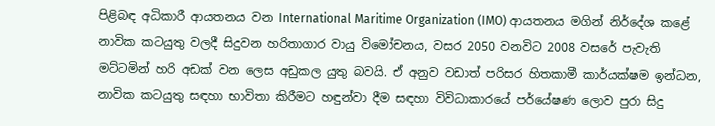පිළිබඳ අධිකාරී ආයතනය වන International Maritime Organization (IMO) ආයතනය මගින් නිර්දේශ කළේ නාවික කටයුතු වලදී සිදුවන හරිතාගාර වායු විමෝචනය, වසර 2050 වනවිට 2008 වසරේ පැවැති මට්ටමින් හරි අඩක් වන ලෙස අඩුකල යුතු බවයි. ඒ අනුව වඩාත් පරිසර හිතකාමී කාර්යක්ෂම ඉන්ධන, නාවික කටයුතු සඳහා භාවිතා කිරීමට හඳුන්වා දීම සඳහා විවිධාකාරයේ පර්යේෂණ ලොව පුරා සිදු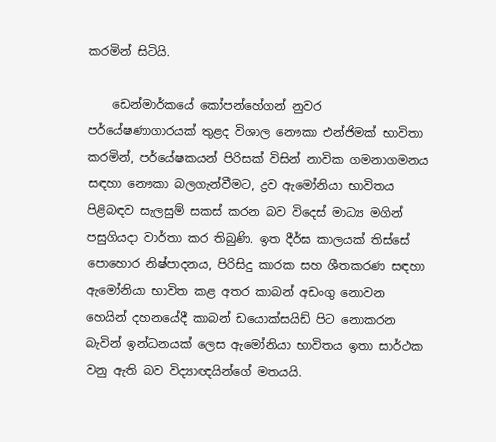කරමින් සිටියි.

    ඩෙන්මාර්කයේ කෝපන්හේගන් නුවර පර්යේෂණාගාරයක් තුළද විශාල නෞකා එන්ජිමක් භාවිතා කරමින්, පර්යේෂකයන් පිරිසක් විසින් නාවික ගමනාගමනය සඳහා නෞකා බලගැන්වීමට, ද්‍රව ඇමෝනියා භාවිතය පිළිබඳව සැලසුම් සකස් කරන බව විදෙස් මාධ්‍ය මගින් පසුගියදා වාර්තා කර තිබුණි. ඉත දීර්ඝ කාලයක් තිස්සේ පොහොර නිෂ්පාදනය, පිරිසිදු කාරක සහ ශීතකරණ සඳහා ඇමෝනියා භාවිත කළ අතර කාබන් අඩංගු නොවන හෙයින් දහනයේදී කාබන් ඩයොක්සයිඩ් පිට නොකරන බැවින් ඉන්ධනයක් ලෙස ඇමෝනියා භාවිතය ඉතා සාර්ථක වනු ඇති බව විද්‍යාඥයින්ගේ මතයයි.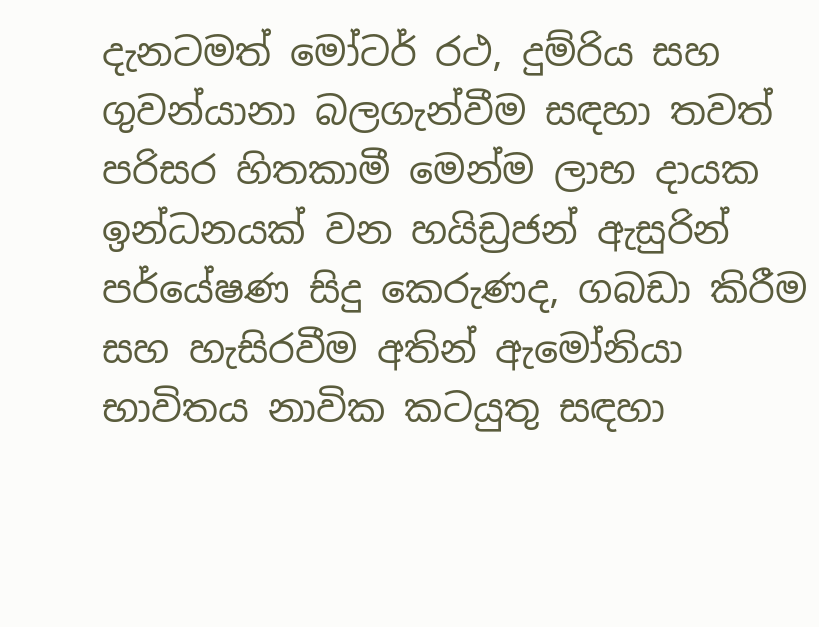දැනටමත් මෝටර් රථ, දුම්රිය සහ ගුවන්යානා බලගැන්වීම සඳහා තවත් පරිසර හිතකාමී මෙන්ම ලාභ දායක ඉන්ධනයක් වන හයිඩ්‍රජන් ඇසුරින් පර්යේෂණ සිදු කෙරුණද, ගබඩා කිරීම සහ හැසිරවීම අතින් ඇමෝනියා භාවිතය නාවික කටයුතු සඳහා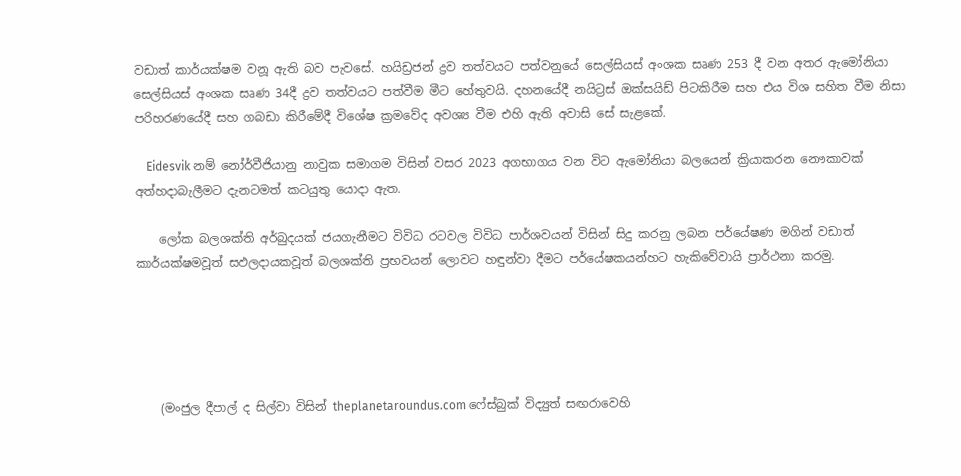වඩාත් කාර්යක්ෂම වනූ ඇති බව පැවසේ. හයිඩ්‍රජන් ද්‍රව තත්වයට පත්වනුයේ සෙල්සියස් අංශක සෘණ 253 දී වන අතර ඇමෝනියා සෙල්සියස් අංශක සෘණ 34දී ද්‍රව තත්වයට පත්වීම මීට හේතුවයි. දහනයේදී නයිට්‍රස් ඔක්සයිඩ් පිටකිරීම සහ එය විශ සහිත වීම නිසා පරිහරණයේදී සහ ගබඩා කිරීමේදී විශේෂ ක්‍රමවේද අවශ්‍ය වීම එහි ඇති අවාසි සේ සැළකේ.

    Eidesvik නම් නෝර්වීජියානු නාවුක සමාගම විසින් වසර 2023 අගභාගය වන විට ඇමෝනියා බලයෙන් ක්‍රියාකරන නෞකාවක් අත්හදාබැලීමට දැනටමත් කටයුතු යොදා ඇත.

    ලෝක බලශක්ති අර්බුදයක් ජයගැනීමට විවිධ රටවල විවිධ පාර්ශවයන් විසින් සිදු කරනු ලබන පර්යේෂණ මගින් වඩාත් කාර්යක්ෂමවූත් සඵලදායකවූත් බලශක්ති ප්‍රභවයන් ලොවට හඳුන්වා දීමට පර්යේෂකයන්හට හැකිවේවායි ප්‍රාර්ථනා කරමු.





    (මංජුල දීපාල් ද සිල්වා විසින් theplanetaroundus.com ෆේස්බුක් විද්‍යුත් සඟරාවෙහි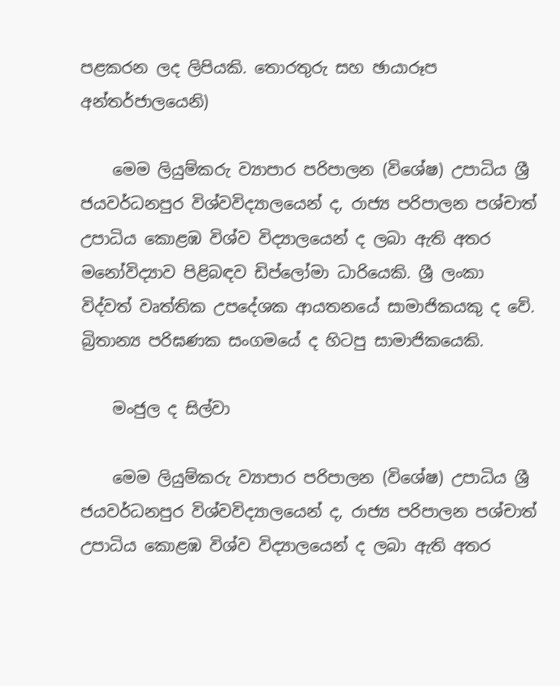පළකරන ලද ලිපියකි. තොරතුරු සහ ඡායාරූප අන්තර්ජාලයෙනි)

    මෙම ලියුම්කරු ව්‍යාපාර පරිපාලන (විශේෂ) උපාධිය ශ්‍රී ජයවර්ධනපුර විශ්වවිද්‍යාලයෙන් ද, රාජ්‍ය පරිපාලන පශ්චාත් උපාධිය කොළඹ විශ්ව විද්‍යාලයෙන් ද ලබා ඇති අතර මනෝවිද්‍යාව පිළිබඳව ඩිප්ලෝමා ධාරියෙකි. ශ්‍රී ලංකා විද්වත් වෘත්තික උපදේශක ආයතනයේ සාමාජිකයකු ද වේ. බ්‍රිතාන්‍ය පරිඝණක සංගමයේ ද හිටපු සාමාජිකයෙකි.

    මංජුල ද සිල්වා

    මෙම ලියුම්කරු ව්‍යාපාර පරිපාලන (විශේෂ) උපාධිය ශ්‍රී ජයවර්ධනපුර විශ්වවිද්‍යාලයෙන් ද, රාජ්‍ය පරිපාලන පශ්චාත් උපාධිය කොළඹ විශ්ව විද්‍යාලයෙන් ද ලබා ඇති අතර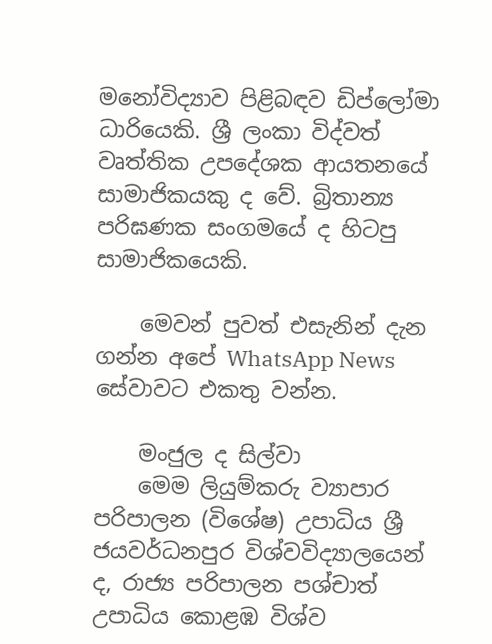මනෝවිද්‍යාව පිළිබඳව ඩිප්ලෝමා ධාරියෙකි. ශ්‍රී ලංකා විද්වත් වෘත්තික උපදේශක ආයතනයේ සාමාජිකයකු ද වේ. බ්‍රිතාන්‍ය පරිඝණක සංගමයේ ද හිටපු සාමාජිකයෙකි.

    මෙවන් පුවත් එසැනින් දැන ගන්න අපේ WhatsApp News සේවාවට එකතු වන්න.

    මංජුල ද සිල්වා
    මෙම ලියුම්කරු ව්‍යාපාර පරිපාලන (විශේෂ) උපාධිය ශ්‍රී ජයවර්ධනපුර විශ්වවිද්‍යාලයෙන් ද, රාජ්‍ය පරිපාලන පශ්චාත් උපාධිය කොළඹ විශ්ව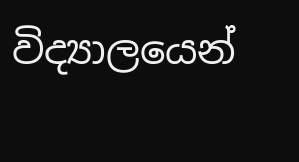විද්‍යාලයෙන්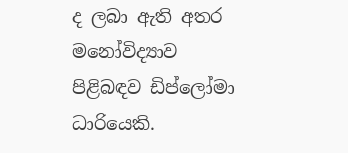ද ලබා ඇති අතර මනෝවිද්‍යාව පිළිබඳව ඩිප්ලෝමා ධාරියෙකි.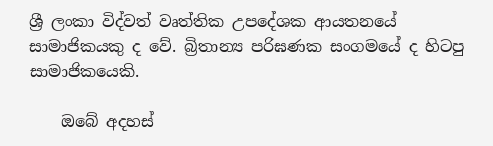ශ්‍රී ලංකා විද්වත් වෘත්තික උපදේශක ආයතනයේ සාමාජිකයකු ද වේ. බ්‍රිතාන්‍ය පරිඝණක සංගමයේ ද හිටපු සාමාජිකයෙකි.

    ඔබේ අදහස්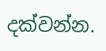දක්වන්න.